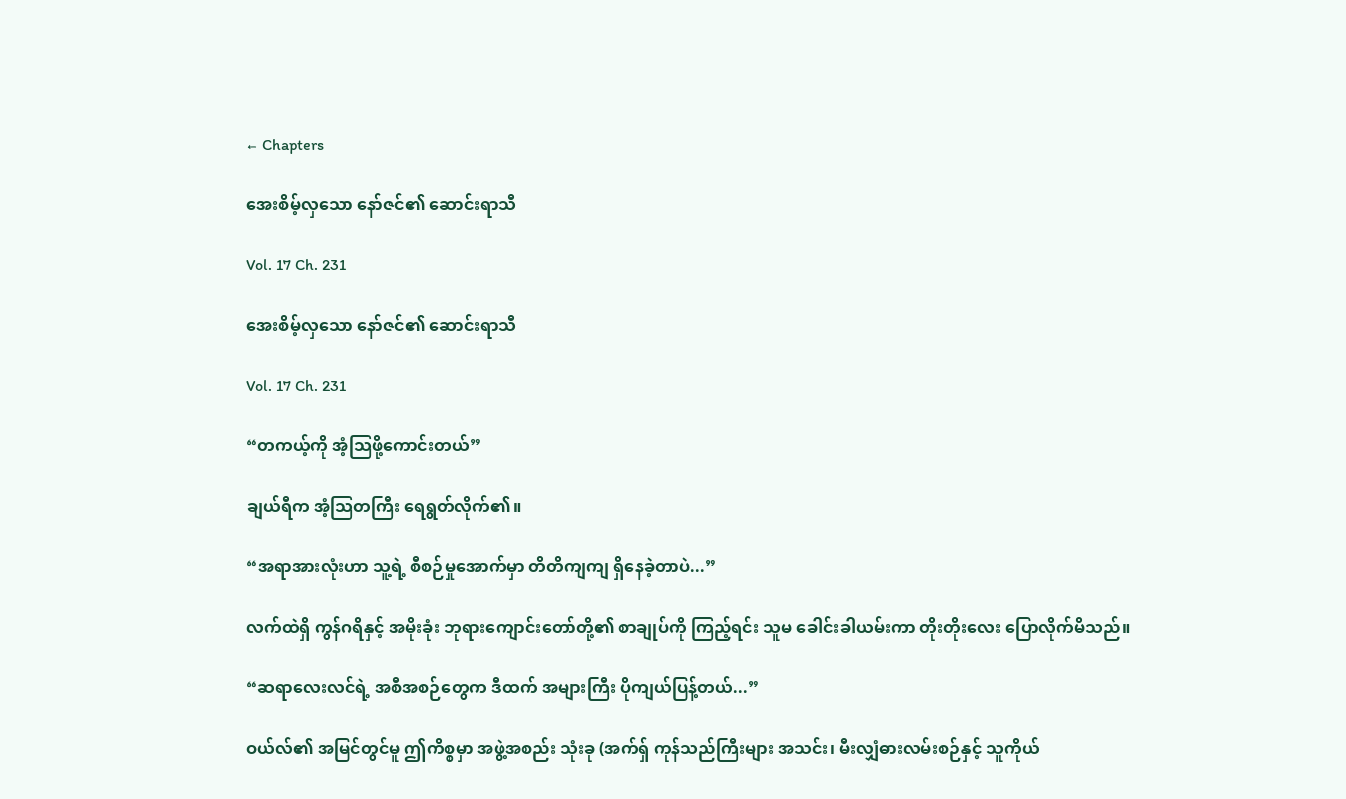← Chapters

အေးစိမ့်လှသော နော်ဇင်၏ ဆောင်းရာသီ

Vol. 17 Ch. 231

အေးစိမ့်လှသော နော်ဇင်၏ ဆောင်းရာသီ

Vol. 17 Ch. 231

“တကယ့်ကို အံ့သြဖို့ကောင်းတယ်”

ချယ်ရီက အံ့သြတကြီး ရေရွတ်လိုက်၏။

“အရာအားလုံးဟာ သူ့ရဲ့ စီစဉ်မှုအောက်မှာ တိတိကျကျ ရှိနေခဲ့တာပဲ...”

လက်ထဲရှိ ကွန်ဂရိနှင့် အမိုးခုံး ဘုရားကျောင်းတော်တို့၏ စာချုပ်ကို ကြည့်ရင်း သူမ ခေါင်းခါယမ်းကာ တိုးတိုးလေး ပြောလိုက်မိသည်။

“ဆရာလေးလင်ရဲ့ အစီအစဉ်တွေက ဒီထက် အများကြီး ပိုကျယ်ပြန့်တယ်...”

ဝယ်လ်၏ အမြင်တွင်မူ ဤကိစ္စမှာ အဖွဲ့အစည်း သုံးခု (အက်ရှ် ကုန်သည်ကြီးများ အသင်း၊ မီးလျှံဓားလမ်းစဉ်နှင့် သူကိုယ်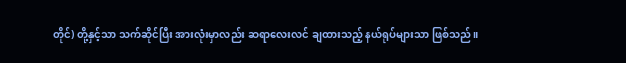တိုင်) တို့နှင့်သာ သက်ဆိုင်ပြီး အားလုံးမှာလည်း ဆရာလေးလင် ချထားသည့် နယ်ရုပ်များသာ ဖြစ်သည်။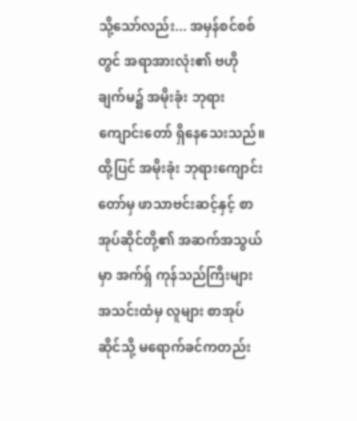သို့သော်လည်း... အမှန်စင်စစ်တွင် အရာအားလုံး၏ ဗဟိုချက်မ၌ အမိုးခုံး ဘုရားကျောင်းတော် ရှိနေသေးသည်။ ထို့ပြင် အမိုးခုံး ဘုရားကျောင်းတော်မှ ဖာသာဗင်းဆင့်နှင့် စာအုပ်ဆိုင်တို့၏ အဆက်အသွယ်မှာ အက်ရှ် ကုန်သည်ကြီးများ အသင်းထံမှ လူများ စာအုပ်ဆိုင်သို့ မရောက်ခင်ကတည်း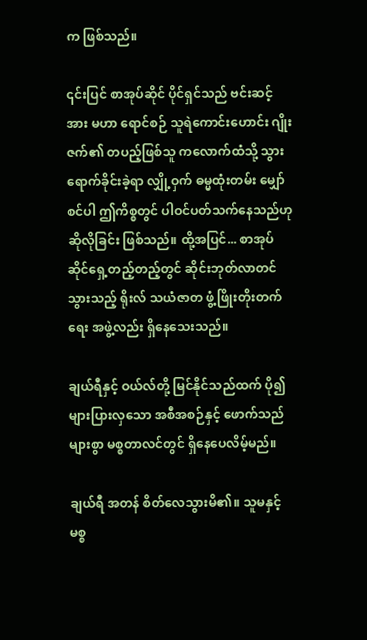က ဖြစ်သည်။

၎င်းပြင် စာအုပ်ဆိုင် ပိုင်ရှင်သည် ဗင်းဆင့်အား မဟာ ရောင်စဉ် သူရဲကောင်းဟောင်း ဂျိုးဇက်၏ တပည့်ဖြစ်သူ ကလောက်ထံသို့ သွားရောက်ခိုင်းခဲ့ရာ လျှို့ဝှက် ဓမ္မထုံးတမ်း မျှော်စင်ပါ ဤကိစ္စတွင် ပါဝင်ပတ်သက်နေသည်ဟု ဆိုလိုခြင်း ဖြစ်သည်။ ထို့အပြင်... စာအုပ်ဆိုင်ရှေ့တည့်တည့်တွင် ဆိုင်းဘုတ်လာတင်သွားသည့် ရိုးလ် သယံဇာတ ဖွံ့ဖြိုးတိုးတက်ရေး အဖွဲ့လည်း ရှိနေသေးသည်။

ချယ်ရီနှင့် ဝယ်လ်တို့ မြင်နိုင်သည်ထက် ပို၍ များပြားလှသော အစီအစဉ်နှင့် ဖောက်သည်များစွာ မစ္စတာလင်တွင် ရှိနေပေလိမ့်မည်။

ချယ်ရီ အတန် စိတ်လေသွားမိ၏။ သူမနှင့် မစ္စ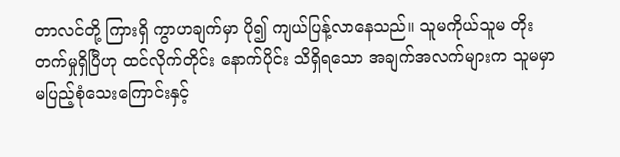တာလင်တို့ ကြားရှိ ကွာဟချက်မှာ ပို၍ ကျယ်ပြန့်လာနေသည်။ သူမကိုယ်သူမ တိုးတက်မှုရှိပြီဟု ထင်လိုက်တိုင်း နောက်ပိုင်း သိရှိရသော အချက်အလက်များက သူမမှာ မပြည့်စုံသေးကြောင်းနှင့်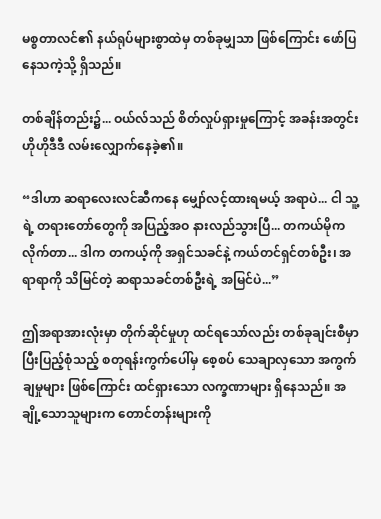မစ္စတာလင်၏ နယ်ရုပ်များစွာထဲမှ တစ်ခုမျှသာ ဖြစ်ကြောင်း ဖော်ပြနေသကဲ့သို့ ရှိသည်။

တစ်ချိန်တည်း၌... ဝယ်လ်သည် စိတ်လှုပ်ရှားမှုကြောင့် အခန်းအတွင်း ဟိုဟိုဒီဒီ လမ်းလျှောက်နေခဲ့၏။ ‌

“ဒါဟာ ဆရာလေးလင်ဆီကနေ မျှော်လင့်ထားရမယ့် အရာပဲ... ငါ သူ့ရဲ့ တရားတော်တွေကို အပြည့်အဝ နားလည်သွားပြီ... တကယ်မိုကလိုက်တာ... ဒါက တကယ့်ကို အရှင်သခင်နဲ့ ကယ်တင်ရှင်တစ်ဦး၊ အရာရာကို သိမြင်တဲ့ ဆရာသခင်တစ်ဦးရဲ့ အမြင်ပဲ...”

ဤအရာအားလုံးမှာ တိုက်ဆိုင်မှုဟု ထင်ရသော်လည်း တစ်ခုချင်းစီမှာ ပြီးပြည့်စုံသည့် စတုရန်းကွက်ပေါ်မှ စေ့စပ် သေချာလှသော အကွက်ချမှုများ ဖြစ်ကြောင်း ထင်ရှားသော လက္ခဏာများ ရှိနေသည်။ အချို့သောသူများက တောင်တန်းများကို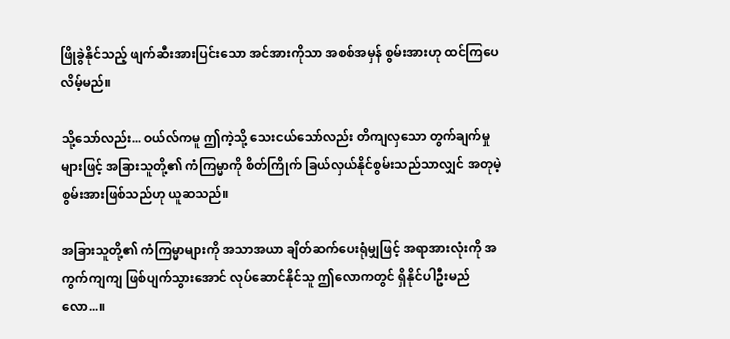ဖြိုခွဲနိုင်သည့် ဖျက်ဆီးအားပြင်းသော အင်အားကိုသာ အစစ်အမှန် စွမ်းအားဟု ထင်ကြပေလိမ့်မည်။

သို့သော်လည်း... ဝယ်လ်ကမူ ဤကဲ့သို့ သေးငယ်သော်လည်း တိကျလှသော တွက်ချက်မှုများဖြင့် အခြားသူတို့၏ ကံကြမ္မာကို စိတ်ကြိုက် ခြယ်လှယ်နိုင်စွမ်းသည်သာလျှင် အတုမဲ့ စွမ်းအားဖြစ်သည်ဟု ယူဆသည်။

အခြားသူတို့၏ ကံကြမ္မာများကို အသာအယာ ချိတ်ဆက်ပေးရုံမျှဖြင့် အရာအားလုံးကို အကွက်ကျကျ ဖြစ်ပျက်သွားအောင် လုပ်ဆောင်နိုင်သူ ဤလောကတွင် ရှိနိုင်ပါဦးမည်လော...။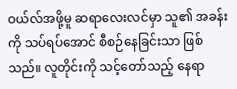ဝယ်လ်အဖို့မူ ဆရာလေးလင်မှာ သူ၏ အခန်းကို သပ်ရပ်အောင် စီစဉ်နေခြင်းသာ ဖြစ်သည်။ လူတိုင်းကို သင့်တော်သည့် နေရာ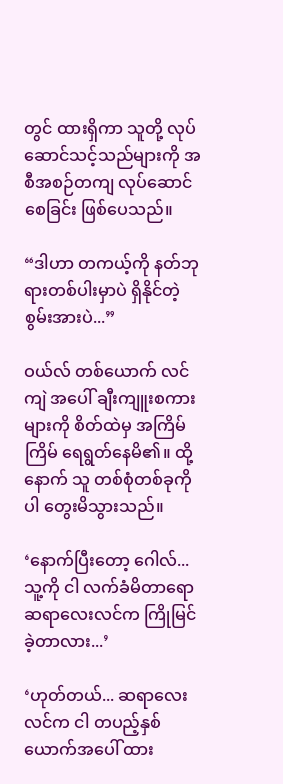တွင် ထားရှိကာ သူတို့ လုပ်ဆောင်သင့်သည်များကို အစီအစဉ်တကျ လုပ်ဆောင်စေခြင်း ဖြစ်ပေသည်။

“ဒါဟာ တကယ့်ကို နတ်ဘုရားတစ်ပါးမှာပဲ ရှိနိုင်တဲ့ စွမ်းအားပဲ...”

ဝယ်လ် တစ်ယောက် လင်ကျဲ အပေါ် ချီးကျူးစကားများကို စိတ်ထဲမှ အကြိမ်ကြိမ် ရေရွတ်နေမိ၏။ ထို့နောက် သူ တစ်စုံတစ်ခုကိုပါ တွေးမိသွားသည်။

‘နောက်ပြီးတော့ ဂေါလ်... သူ့ကို ငါ လက်ခံမိတာရော ဆရာလေးလင်က ကြိုမြင်ခဲ့တာလား...’

‘ဟုတ်တယ်... ဆရာလေးလင်က ငါ တပည့်နှစ်ယောက်အပေါ် ထား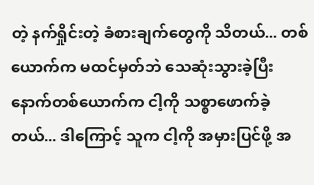တဲ့ နက်ရှိုင်းတဲ့ ခံစားချက်တွေကို သိတယ်... တစ်ယောက်က မထင်မှတ်ဘဲ သေဆုံးသွားခဲ့ပြီး နောက်တစ်ယောက်က ငါ့ကို သစ္စာဖောက်ခဲ့တယ်... ဒါကြောင့် သူက ငါ့ကို အမှားပြင်ဖို့ အ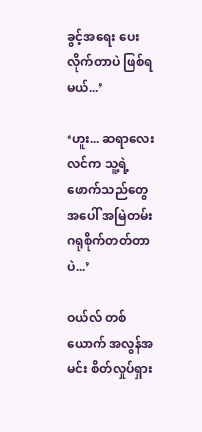ခွင့်အရေး ပေးလိုက်တာပဲ ဖြစ်ရမယ်...’

‘ဟူး... ဆရာလေးလင်က သူ့ရဲ့ ဖောက်သည်တွေအပေါ် အမြဲတမ်း ဂရုစိုက်တတ်တာပဲ...’

ဝယ်လ် တစ်ယောက် အလွန်အမင်း စိတ်လှုပ်ရှား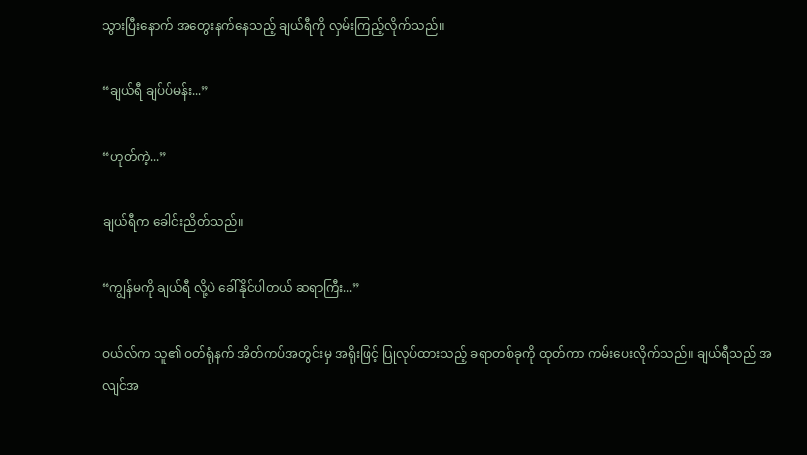သွားပြီးနောက် အတွေးနက်နေသည့် ချယ်ရီကို လှမ်းကြည့်လိုက်သည်။

“ချယ်ရီ ချပ်ပ်မန်း...”

“ဟုတ်ကဲ့...”

ချယ်ရီက ခေါင်းညိတ်သည်။

“ကျွန်မကို ချယ်ရီ လို့ပဲ ခေါ်နိုင်ပါတယ် ဆရာကြီး...”

ဝယ်လ်က သူ၏ ဝတ်ရုံနက် အိတ်ကပ်အတွင်းမှ အရိုးဖြင့် ပြုလုပ်ထားသည့် ခရာတစ်ခုကို ထုတ်ကာ ကမ်းပေးလိုက်သည်။ ချယ်ရီသည် အလျင်အ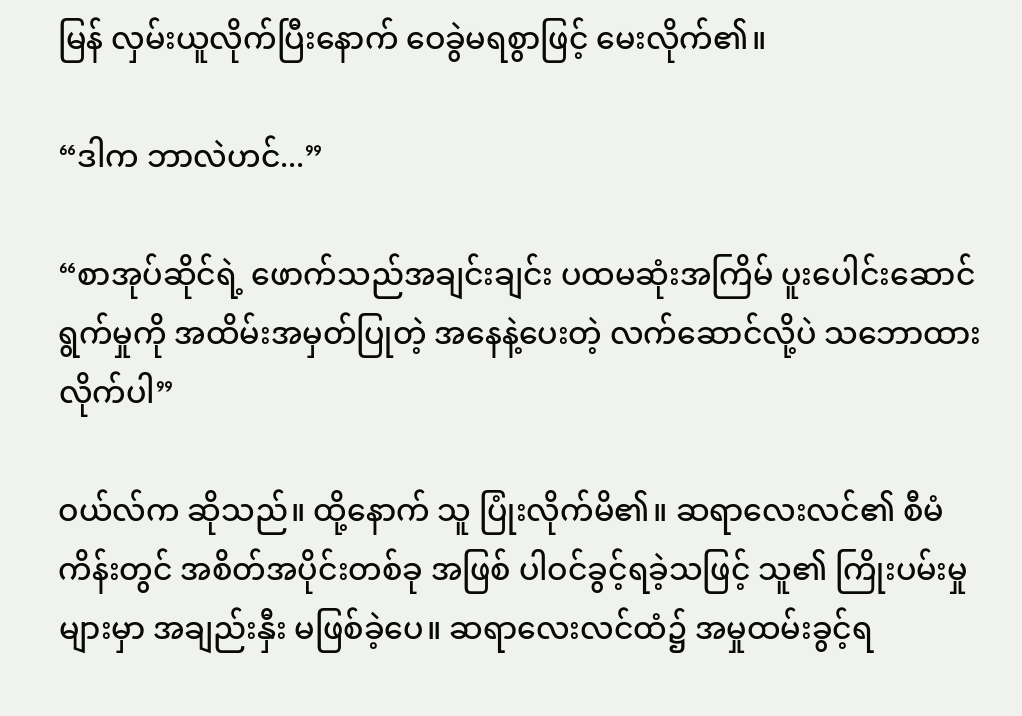မြန် လှမ်းယူလိုက်ပြီးနောက် ဝေခွဲမရစွာဖြင့် မေးလိုက်၏။

“ဒါက ဘာလဲဟင်...”

“စာအုပ်ဆိုင်ရဲ့ ဖောက်သည်အချင်းချင်း ပထမဆုံးအကြိမ် ပူးပေါင်းဆောင်ရွက်မှုကို အထိမ်းအမှတ်ပြုတဲ့ အနေနဲ့ပေးတဲ့ လက်ဆောင်လို့ပဲ သဘောထားလိုက်ပါ”

ဝယ်လ်က ဆိုသည်။ ထို့နောက် သူ ပြုံးလိုက်မိ၏။ ဆရာလေးလင်၏ စီမံကိန်းတွင် အစိတ်အပိုင်းတစ်ခု အဖြစ် ပါဝင်ခွင့်ရခဲ့သဖြင့် သူ၏ ကြိုးပမ်းမှုများမှာ အချည်းနှီး မဖြစ်ခဲ့ပေ။ ဆရာလေးလင်ထံ၌ အမှုထမ်းခွင့်ရ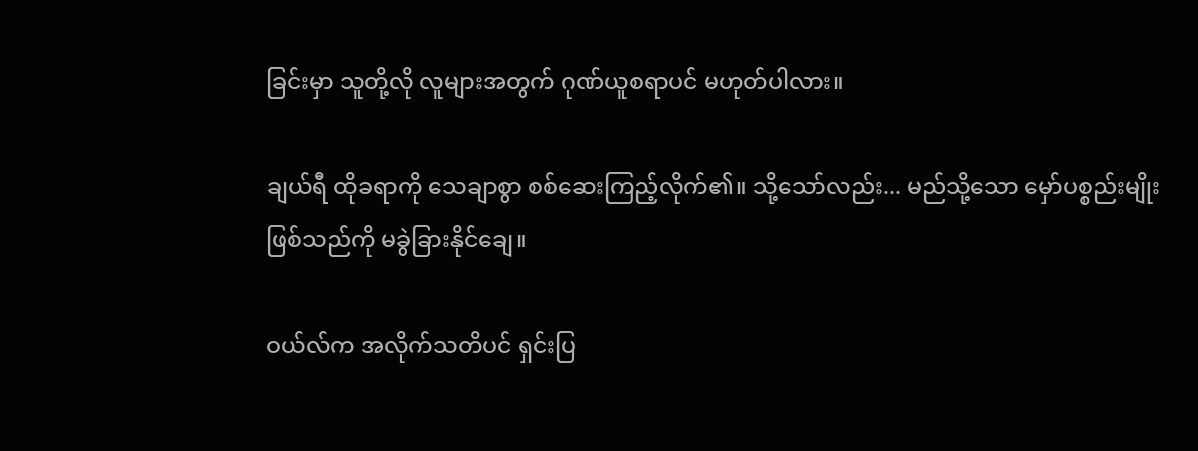ခြင်းမှာ သူတို့လို လူများအတွက် ဂုဏ်ယူစရာပင် မဟုတ်ပါလား။

ချယ်ရီ ထိုခရာကို သေချာစွာ စစ်ဆေးကြည့်လိုက်၏။ သို့သော်လည်း... မည်သို့သော မှော်ပစ္စည်းမျိုး ဖြစ်သည်ကို မခွဲခြားနိုင်ချေ။

ဝယ်လ်က အလိုက်သတိပင် ရှင်းပြ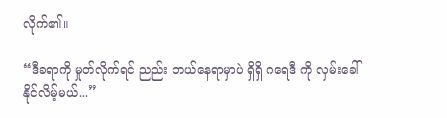လိုက်၏။

“ဒီခရာကို မှုတ်လိုက်ရင် ညည်း ဘယ်နေရာမှာပဲ ရှိရှိ ဂရေဒီ ကို လှမ်းခေါ်နိုင်လိမ့်မယ်...”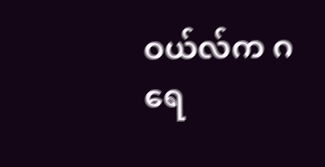ဝယ်လ်က ဂရေ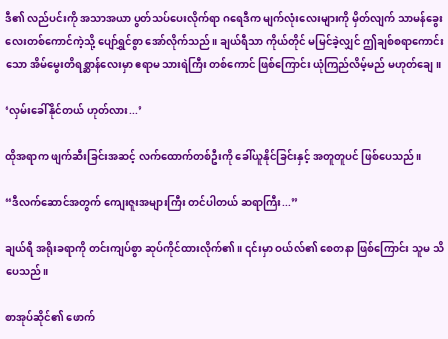ဒီ၏ လည်ပင်းကို အသာအယာ ပွတ်သပ်ပေးလိုက်ရာ ဂရေဒီက မျက်လုံးလေးများကို မှိတ်လျက် သာမန်ခွေးလေးတစ်ကောင်ကဲ့သို့ ပျော်ရွှင်စွာ အော်လိုက်သည်။ ချယ်ရီသာ ကိုယ်တိုင် မမြင်ခဲ့လျှင် ဤချစ်စရာကောင်းသော အိမ်မွေးတိရစ္ဆာန်လေးမှာ ဧရာမ သားရဲကြီး တစ်ကောင် ဖြစ်ကြောင်း ယုံကြည်လိမ့်မည် မဟုတ်ချေ။

‘လှမ်းခေါ်နိုင်တယ် ဟုတ်လား...’

ထိုအရာက ဖျက်ဆီးခြင်းအဆင့် လက်ထောက်တစ်ဦးကို ခေါ်ယူနိုင်ခြင်းနှင့် အတူတူပင် ဖြစ်ပေသည်။

“ဒီလက်ဆောင်အတွက် ကျေးဇူးအများကြီး တင်ပါတယ် ဆရာကြီး...”

ချယ်ရီ အရိုးခရာကို တင်းကျပ်စွာ ဆုပ်ကိုင်ထားလိုက်၏။ ၎င်းမှာ ဝယ်လ်၏ စေတနာ ဖြစ်ကြောင်း သူမ သိပေသည်။

စာအုပ်ဆိုင်၏ ဖောက်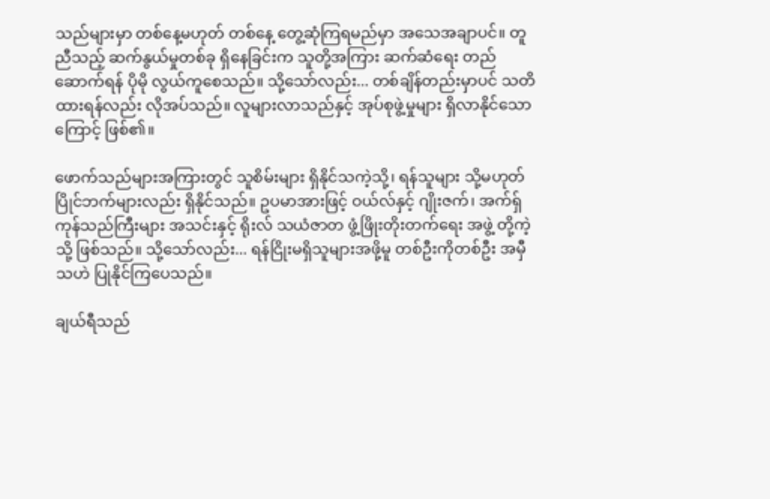သည်များမှာ တစ်နေ့မဟုတ် တစ်နေ့ တွေ့ဆုံကြရမည်မှာ အသေအချာပင်။ တူညီသည့် ဆက်နွယ်မှုတစ်ခု ရှိနေခြင်းက သူတို့အကြား ဆက်ဆံရေး တည်ဆောက်ရန် ပိုမို လွယ်ကူစေသည်။ သို့သော်လည်း... တစ်ချိန်တည်းမှာပင် သတိထားရန်လည်း လိုအပ်သည်။ လူများလာသည်နှင့် အုပ်စုဖွဲ့မှုများ ရှိလာနိုင်သောကြောင့် ဖြစ်၏။

ဖောက်သည်များအကြားတွင် သူစိမ်းများ ရှိနိုင်သကဲ့သို့၊ ရန်သူများ သို့မဟုတ် ပြိုင်ဘက်များလည်း ရှိနိုင်သည်။ ဥပမာအားဖြင့် ဝယ်လ်နှင့် ဂျိုးဇက်၊ အက်ရှ် ကုန်သည်ကြီးများ အသင်းနှင့် ရိုးလ် သယံဇာတ ဖွံ့ဖြိုးတိုးတက်ရေး အဖွဲ့ တို့ကဲ့သို့ ဖြစ်သည်။ သို့သော်လည်း... ရန်ငြိုးမရှိသူများအဖို့မူ တစ်ဦးကိုတစ်ဦး အမှီသဟဲ ပြုနိုင်ကြပေသည်။

ချယ်ရီသည်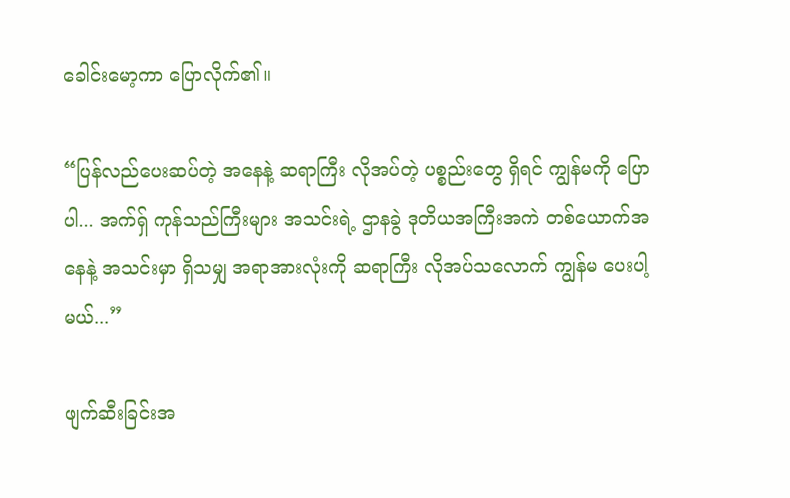ခေါင်းမော့ကာ ပြောလိုက်၏။

“ပြန်လည်ပေးဆပ်တဲ့ အနေနဲ့ ဆရာကြီး လိုအပ်တဲ့ ပစ္စည်းတွေ ရှိရင် ကျွန်မကို ပြောပါ... အက်ရှ် ကုန်သည်ကြီးများ အသင်းရဲ့ ဌာနခွဲ ဒုတိယအကြီးအကဲ တစ်ယောက်အနေနဲ့ အသင်းမှာ ရှိသမျှ အရာအားလုံးကို ဆရာကြီး လိုအပ်သလောက် ကျွန်မ ပေးပါ့မယ်...”

ဖျက်ဆီးခြင်းအ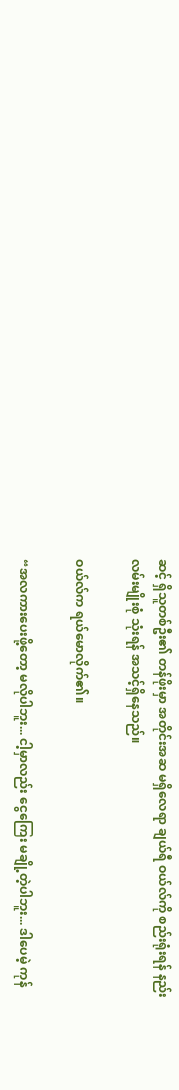ဆင့် ရှိသူတစ်ဦး၏ တန်ဖိုးမှာ အတိုင်းအဆ မရှိလေရာ ချယ်ရီ ဝယ်လ်ကို စည်းရုံးရန် နည်းလမ်းမျိုးစုံ သုံးရန် အသင့်ရှိနေသည်။

ဝယ်လ်က ရယ်မောလိုက်၏။

“အလကားပေးဖို့တော့ မလိုပါဘူး... ငါ့မှာလည်း ငွေကြေး မချို့တဲ့ပါဘူး... ဒါပေမဲ့ ကုန်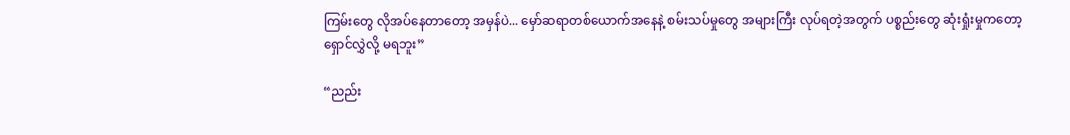ကြမ်းတွေ လိုအပ်နေတာတော့ အမှန်ပဲ... မှော်ဆရာတစ်ယောက်အနေနဲ့ စမ်းသပ်မှုတွေ အများကြီး လုပ်ရတဲ့အတွက် ပစ္စည်းတွေ ဆုံးရှုံးမှုကတော့ ရှောင်လွှဲလို့ မရဘူး”

“ညည်း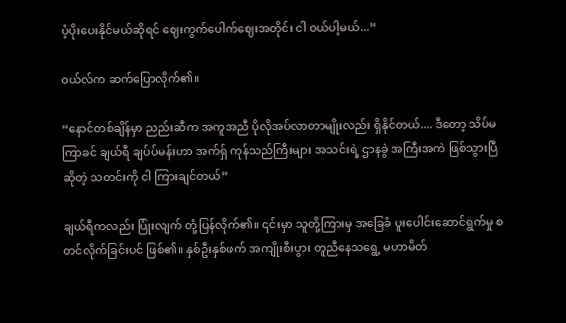ပံ့ပိုးပေးနိုင်မယ်ဆိုရင် ဈေးကွက်ပေါက်ဈေးအတိုင်း ငါ ဝယ်ပါ့မယ်...”

ဝယ်လ်က ဆက်ပြောလိုက်၏။

“နောင်တစ်ချိန်မှာ ညည်းဆီက အကူအညီ ပိုလိုအပ်လာတာမျိုးလည်း ရှိနိုင်တယ်.... ဒီတော့ သိပ်မကြာခင် ချယ်ရီ ချပ်ပ်မန်းဟာ အက်ရှ် ကုန်သည်ကြီးများ အသင်းရဲ့ ဌာနခွဲ အကြီးအကဲ ဖြစ်သွားပြီ ဆိုတဲ့ သတင်းကို ငါ ကြားချင်တယ်”

ချယ်ရီကလည်း ပြုံးလျက် တုံ့ပြန်လိုက်၏။ ၎င်းမှာ သူတို့ကြားမှ အခြေခံ ပူးပေါင်းဆောင်ရွက်မှု စတင်လိုက်ခြင်းပင် ဖြစ်၏။ နှစ်ဦးနှစ်ဖက် အကျိုးစီးပွား တူညီနေသရွေ့ မဟာမိတ်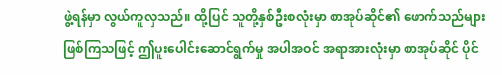ဖွဲ့ရန်မှာ လွယ်ကူလှသည်။ ထို့ပြင် သူတို့နှစ်ဦးစလုံးမှာ စာအုပ်ဆိုင်၏ ဖောက်သည်များ ဖြစ်ကြသဖြင့် ဤပူးပေါင်းဆောင်ရွက်မှု အပါအဝင် အရာအားလုံးမှာ စာအုပ်ဆိုင် ပိုင်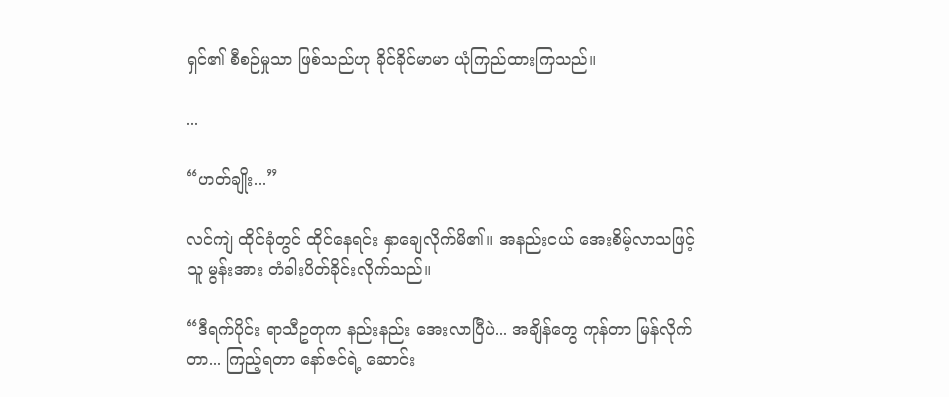ရှင်၏ စီစဉ်မှုသာ ဖြစ်သည်ဟု ခိုင်ခိုင်မာမာ ယုံကြည်ထားကြသည်။

...

“ဟတ်ချိုး...”

လင်ကျဲ ထိုင်ခုံတွင် ထိုင်နေရင်း နှာချေလိုက်မိ၏။ အနည်းငယ် အေးစိမ့်လာသဖြင့် သူ မွန်းအား တံခါးပိတ်ခိုင်းလိုက်သည်။

“ဒီရက်ပိုင်း ရာသီဥတုက နည်းနည်း အေးလာပြီပဲ... အချိန်တွေ ကုန်တာ မြန်လိုက်တာ... ကြည့်ရတာ နော်ဇင်ရဲ့ ဆောင်း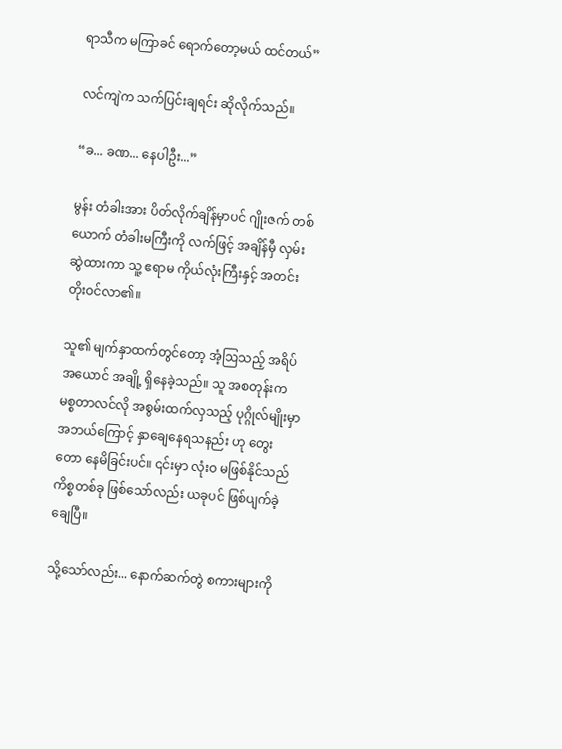ရာသီက မကြာခင် ရောက်တော့မယ် ထင်တယ်”

လင်ကျဲက သက်ပြင်းချရင်း ဆိုလိုက်သည်။

“ခ... ခဏ... နေပါဦး...”

မွန်း တံခါးအား ပိတ်လိုက်ချိန်မှာပင် ဂျိုးဇက် တစ်ယောက် တံခါးမကြီးကို လက်ဖြင့် အချိန်မှီ လှမ်းဆွဲထားကာ သူ့ ဧရာမ ကိုယ်လုံးကြီးနှင့် အတင်းတိုးဝင်လာ၏။

သူ၏ မျက်နှာထက်တွင်တော့ အံ့ဩသည့် အရိပ်အယောင် အချို့ ရှိနေခဲ့သည်။ သူ အစတုန်းက မစ္စတာလင်လို အစွမ်းထက်လှသည့် ပုဂ္ဂိုလ်မျိုးမှာ အဘယ်ကြောင့် နှာချေနေရသနည်း ဟု တွေးတော နေမိခြင်းပင်။ ၎င်းမှာ လုံးဝ မဖြစ်နိုင်သည် ကိစ္စတစ်ခု ဖြစ်သော်လည်း ယခုပင် ဖြစ်ပျက်ခဲ့ချေပြီ။

သို့သော်လည်း... နောက်ဆက်တွဲ စကားများကို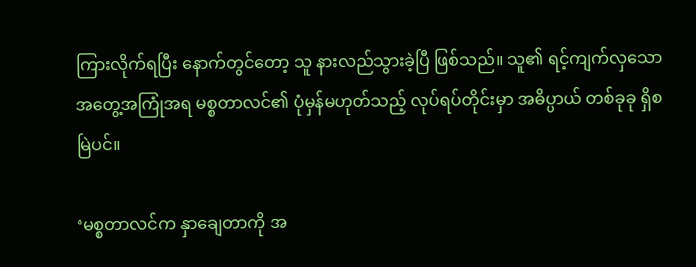ကြားလိုက်ရပြီး နောက်တွင်တော့ သူ နားလည်သွားခဲ့ပြီ ဖြစ်သည်။ သူ၏ ရင့်ကျက်လှသော အတွေ့အကြုံအရ မစ္စတာလင်၏ ပုံမှန်မဟုတ်သည့် လုပ်ရပ်တိုင်းမှာ အဓိပ္ပာယ် တစ်ခုခု ရှိစမြဲပင်။

‘မစ္စတာလင်က နှာချေတာကို အ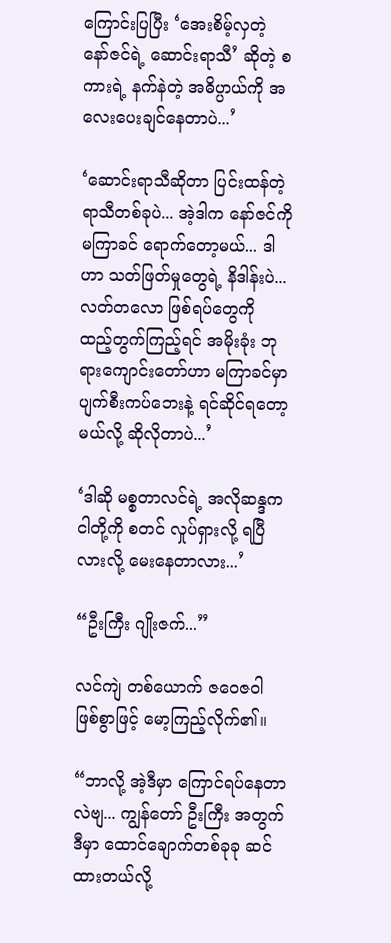ကြောင်းပြပြီး ‘အေးစိမ့်လှတဲ့ နော်ဇင်ရဲ့ ဆောင်းရာသီ’ ဆိုတဲ့ စကားရဲ့ နက်နဲတဲ့ အဓိပ္ပာယ်ကို အလေးပေးချင်နေတာပဲ...’

‘ဆောင်းရာသီဆိုတာ ပြင်းထန်တဲ့ ရာသီတစ်ခုပဲ... အဲ့ဒါက နော်ဇင်ကို မကြာခင် ရောက်တော့မယ်... ဒါဟာ သတ်ဖြတ်မှုတွေရဲ့ နိဒါန်းပဲ... လတ်တလော ဖြစ်ရပ်တွေကို ထည့်တွက်ကြည့်ရင် အမိုးခုံး ဘုရားကျောင်းတော်ဟာ မကြာခင်မှာ ပျက်စီးကပ်ဘေးနဲ့ ရင်ဆိုင်ရတော့မယ်လို့ ဆိုလိုတာပဲ...’

‘ဒါဆို မစ္စတာလင်ရဲ့ အလိုဆန္ဒက ငါတို့ကို စတင် လှုပ်ရှားလို့ ရပြီလားလို့ မေးနေတာလား...’

“ဦးကြီး ဂျိုးဇက်...”

လင်ကျဲ တစ်ယောက် ဇဝေဇဝါ ဖြစ်စွာဖြင့် မော့ကြည့်လိုက်၏။

“ဘာလို့ အဲ့ဒီမှာ ကြောင်ရပ်နေတာလဲဗျ... ကျွန်တော် ဦးကြီး အတွက် ဒီမှာ ထောင်ချောက်တစ်ခုခု ဆင်ထားတယ်လို့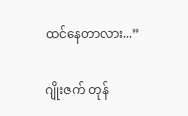ထင်နေတာလား...”

ဂျိုးဇက် တုန်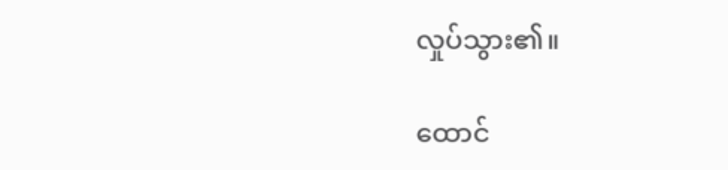လှုပ်သွား၏။

ထောင်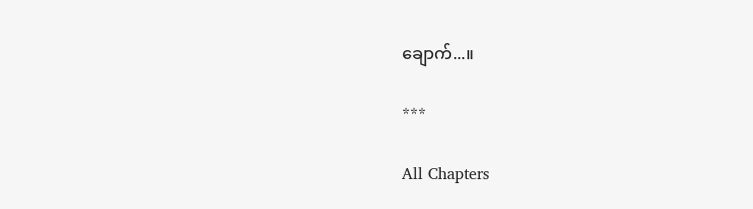ချောက်...။

***

All Chapters